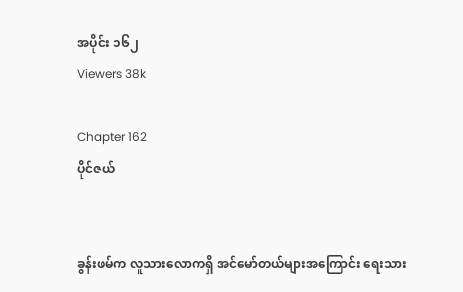အပိုင်း ၁၆၂
Viewers 38k

Chapter 162
ပိုင်ဇယ်


ခွန်းဖမ်က လူသားလောကရှိ အင်မော်တယ်များအကြောင်း ရေးသား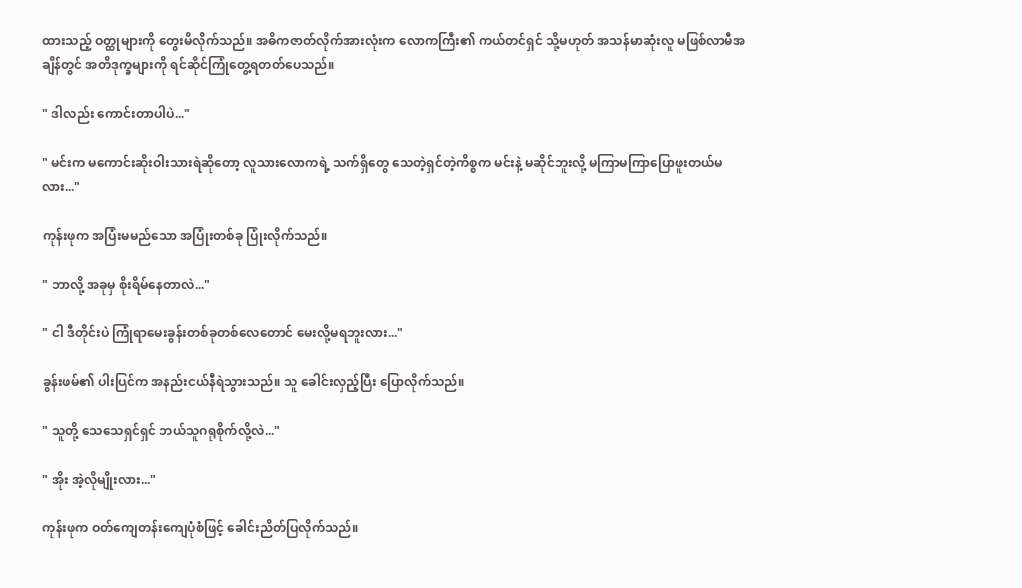ထားသည့် ဝတ္ထုများကို တွေးမိလိုက်သည်။ အဓိကဇာတ်လိုက်အားလုံးက လောကကြီး၏ ကယ်တင်ရှင် သို့မဟုတ် အသန်မာဆုံးလူ မဖြစ်လာမီအချိန်တွင် အတိဒုက္ခများကို ရင်ဆိုင်ကြုံတွေ့ရတတ်ပေသည်။

" ဒါလည်း ကောင်းတာပါပဲ..."

" မင်းက မကောင်းဆိုးဝါးသားရဲဆိုတော့ လူသားလောကရဲ့ သက်ရှိတွေ သေတဲ့ရှင်တဲ့ကိစ္စက မင်းနဲ့ မဆိုင်ဘူးလို့ မကြာမကြာပြောဖူးတယ်မလား..."

ကုန်းဖုက အပြံးမမည်သော အပြုံးတစ်ခု ပြုံးလိုက်သည်။

" ဘာလို့ အခုမှ စိုးရိမ်နေတာလဲ..."

" ငါ ဒီတိုင်းပဲ ကြုံရာမေးခွန်းတစ်ခုတစ်လေတောင် မေးလို့မရဘူးလား..."

ခွန်းဖမ်၏ ပါးပြင်က အနည်းငယ်နီရဲသွားသည်။ သူ ခေါင်းလှည့်ပြီး ပြောလိုက်သည်။

" သူတို့ သေသေရှင်ရှင် ဘယ်သူဂရုစိုက်လို့လဲ..."

" အိုး အဲ့လိုမျိုးလား..."

ကုန်းဖုက ဝတ်ကျေတန်းကျေပုံစံဖြင့် ခေါင်းညိတ်ပြလိုက်သည်။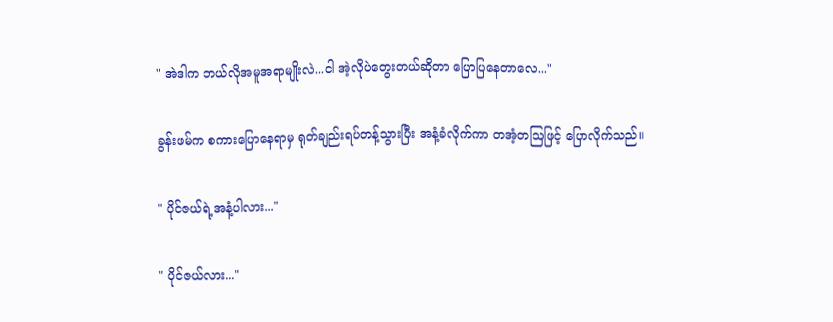" အဲဒါက ဘယ်လိုအမူအရာမျိုးလဲ...ငါ အဲ့လိုပဲတွေးတယ်ဆိုတာ ပြောပြနေတာလေ..."

ခွန်းဖမ်က စကားပြောနေရာမှ ရုတ်ချည်းရပ်တန့်သွားပြီး အနံ့ခံလိုက်ကာ တအံ့တဩဖြင့် ပြောလိုက်သည်။

" ပိုင်ဇယ်ရဲ့အနံ့ပါလား..."

" ပိုင်ဇယ်လား..."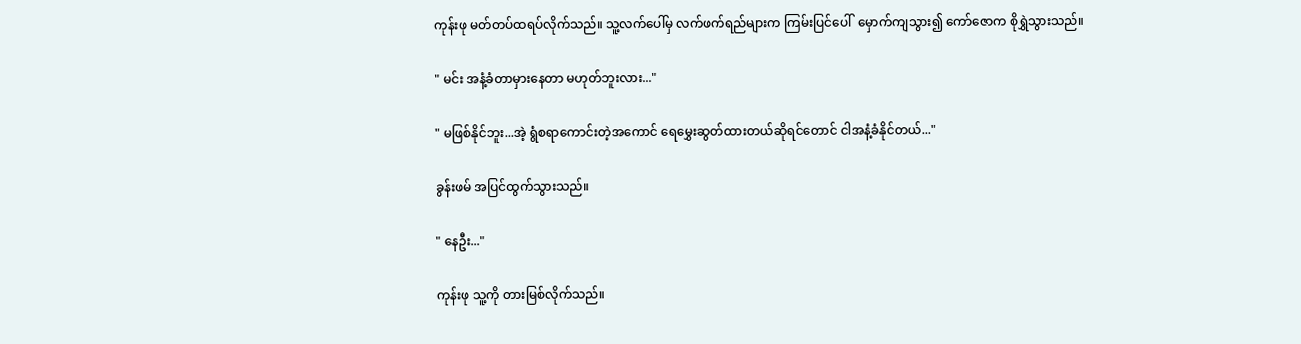ကုန်းဖု မတ်တပ်ထရပ်လိုက်သည်။ သူ့လက်ပေါ်မှ လက်ဖက်ရည်များက ကြမ်းပြင်ပေါ်  မှောက်ကျသွား၍ ကော်ဇောက စိုရွှဲသွားသည်။

" မင်း အနံ့ခံတာမှားနေတာ မဟုတ်ဘူးလား..."

" မဖြစ်နိုင်ဘူး...အဲ့ ရွံစရာကောင်းတဲ့အကောင် ရေမွှေးဆွတ်ထားတယ်ဆိုရင်တောင် ငါအနံ့ခံနိုင်တယ်..."

ခွန်းဖမ် အပြင်ထွက်သွားသည်။

" နေဦး..."

ကုန်းဖု သူ့ကို တားမြစ်လိုက်သည်။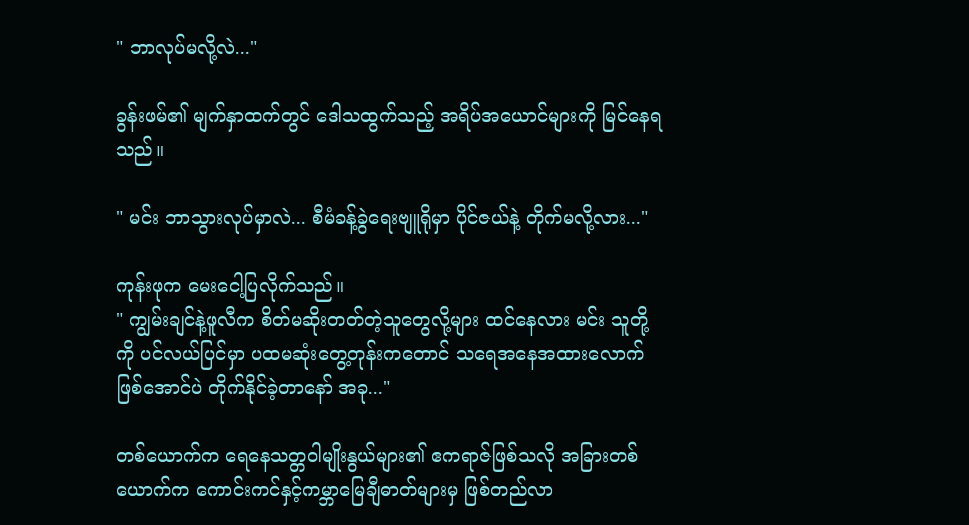" ဘာလုပ်မလို့လဲ..."

ခွန်းဖမ်၏ မျက်နှာထက်တွင် ဒေါသထွက်သည့် အရိပ်အယောင်များကို မြင်နေရသည်။

" မင်း ဘာသွားလုပ်မှာလဲ... စီမံခန့်ခွဲရေးဗျူရိုမှာ ပိုင်ဇယ်နဲ့ တိုက်မလို့လား..."

ကုန်းဖုက မေးငေါ့ပြလိုက်သည်။
" ကျွမ်းချင်နဲ့ဖူလီက စိတ်မဆိုးတတ်တဲ့သူတွေလို့များ ထင်နေလား မင်း သူတို့ကို ပင်လယ်ပြင်မှာ ပထမဆုံးတွေ့တုန်းကတောင် သရေအနေအထားလောက်ဖြစ်အောင်ပဲ တိုက်နိုင်ခဲ့တာနော် အခု..."

တစ်ယောက်က ရေနေသတ္တဝါမျိုးနွယ်များ၏ ဧကရာဇ်ဖြစ်သလို အခြားတစ်ယောက်က ကောင်းကင်နှင့်ကမ္ဘာမြေချီဓာတ်များမှ ဖြစ်တည်လာ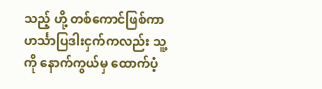သည့် ဟို့ တစ်ကောင်ဖြစ်ကာ ဟင်္သာပြဒါးငှက်ကလည်း သူ့ကို နောက်ကွယ်မှ ထောက်ပံ့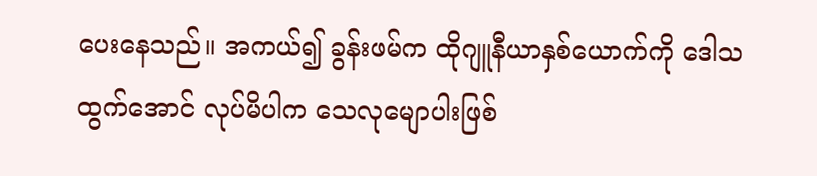ပေးနေသည်။ အကယ်၍ ခွန်းဖမ်က ထိုဂျူနီယာနှစ်ယောက်ကို ဒေါသထွက်အောင် လုပ်မိပါက သေလုမျောပါးဖြစ်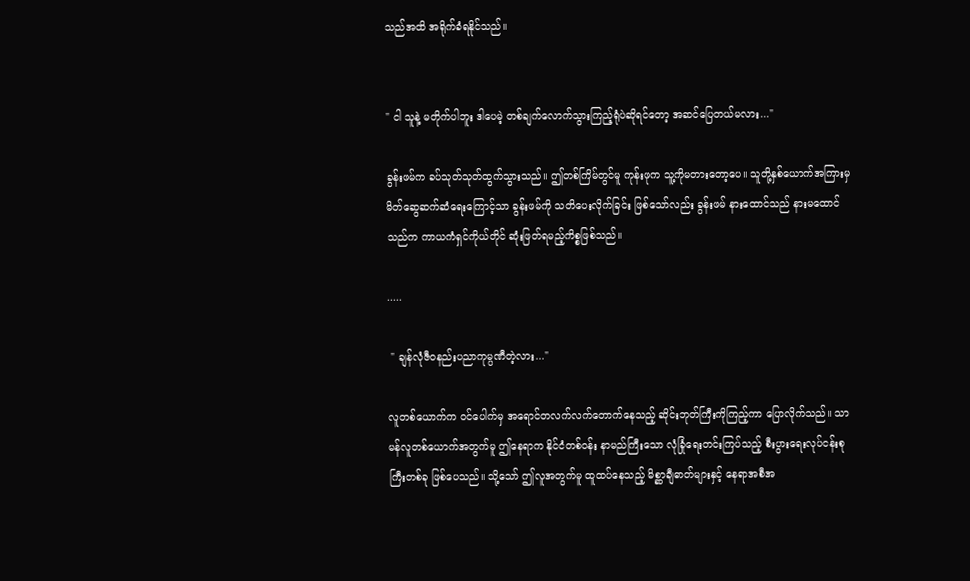သည်အထိ အရိုက်ခံရနိုင်သည်။


" ငါ သူနဲ့ မတိုက်ပါဘူး ဒါပေမဲ့ တစ်ချက်လောက်သွားကြည့်ရုံပဲဆိုရင်တော့ အဆင်ပြေတယ်မလား..."

ခွန်းဖမ်က ခပ်သုတ်သုတ်ထွက်သွားသည်။ ဤတစ်ကြိမ်တွင်မူ ကုန်းဖုက သူ့ကိုမတားတော့ပေ။ သူတို့နှစ်ယောက်အကြားမှ မိတ်‌ဆွေဆက်ဆံရေးကြောင့်သာ ခွန်းဖမ်ကို သတိပေးလိုက်ခြင်း ဖြစ်သော်လည်း ခွန်းဖမ် နားထောင်သည် နားမထောင်သည်က ကာယကံရှင်ကိုယ်တိုင် ဆုံးဖြတ်ရမည့်ကိစ္စဖြစ်သည်။

.....

 " ချန်လုံဇီဝနည်းပညာကုမ္ပဏီတဲ့လား..."

လူတစ်ယောက်က ဝင်ပေါက်မှ အရောင်တလက်လက်တောက်နေသည့် ဆိုင်းဘုတ်ကြီးကိုကြည့်ကာ ပြောလိုက်သည်။ သာမန်လူတစ်ယောက်အတွက်မူ ဤနေရာက နိုင်ငံတစ်ဝန်း နာမည်ကြီးသော လုံခြုံရေးတင်းကြပ်သည့် စီးပွားရေးလုပ်ငန်းစုကြီးတစ်ခု ဖြစ်ပေသည်။ သို့သော် ဤလူအတွက်မူ ထူထပ်နေသည့် ‌မိစ္ဆာချီဓာတ်များနှင့် နေရာအစီအ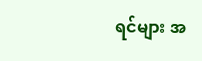ရင်များ အ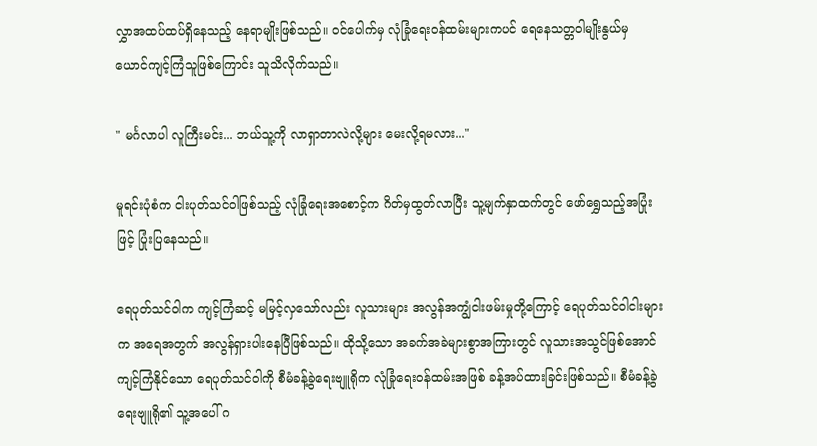လွှာအထပ်ထပ်ရှိနေသည့် နေရာမျိုးဖြစ်သည်။ ဝင်ပေါက်မှ လုံခြုံရေးဝန်ထမ်းများကပင် ရေနေသတ္တဝါမျိုးနွယ်မှ ယောင်ကျင့်ကြံသူဖြစ်ကြောင်း သူသိလိုက်သည်။

" မင်္ဂလာပါ လူကြီးမင်း... ဘယ်သူ့ကို လာရှာတာလဲလို့များ မေးလို့ရမလား..."

မူရင်းပုံစံက ငါးပုတ်သင်ဝါဖြစ်သည့် လုံခြုံရေးအစောင့်က ဂိတ်မှထွတ်လာပြီး သူ့မျက်နှာထက်တွင် ဖော်ရွှေသည့်အပြုံးဖြင့် ပြုံး‌ပြနေသည်။

ရေပုတ်သင်ဝါက ကျင့်ကြံဆင့် မမြင့်လှသော်လည်း လူသားများ အလွန်အကျွံငါးဖမ်းမှုတို့ကြောင့် ရေပုတ်သင်ဝါငါးများက အရေအတွက် အလွန်ရှားပါးနေပြီဖြစ်သည်။ ထိုသို့သော အခက်အခဲများစွာအကြားတွင် လူသားအသွင်ဖြစ်အောင် ကျင့်ကြံနိုင်သော ရေပုတ်သင်ဝါကို စီမံခန့်ခွဲရေးဗျူရိုက လုံခြုံရေးဝန်ထမ်းအဖြစ် ခန့်အပ်ထားခြင်းဖြစ်သည်။ စီမံခန့်ခွဲရေးဗျူရို၏ သူ့အပေါ် ဂ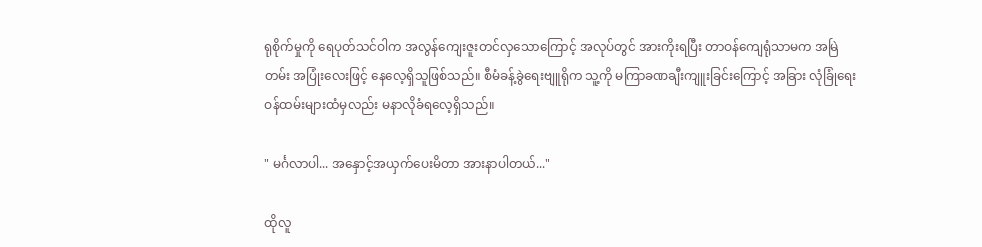ရုစိုက်မှုကို ရေပုတ်သင်ဝါက အလွန်ကျေးဇူးတင်လှသောကြောင့် အလုပ်တွင် အားကိုးရပြီး တာဝန်ကျေရုံသာမက အမြဲတမ်း အပြုံးလေးဖြင့် နေလေ့ရှိသူဖြစ်သည်။ စီမံခန့်ခွဲရေးဗျူရိုက သူ့ကို မကြာခဏချီးကျူးခြင်းကြောင့် အခြား လုံခြုံရေးဝန်ထမ်းများထံမှလည်း မနာလိုခံရလေ့ရှိသည်။

" မင်္ဂလာပါ... အနှောင့်အယှက်ပေးမိတာ အားနာပါတယ်..."

ထိုလူ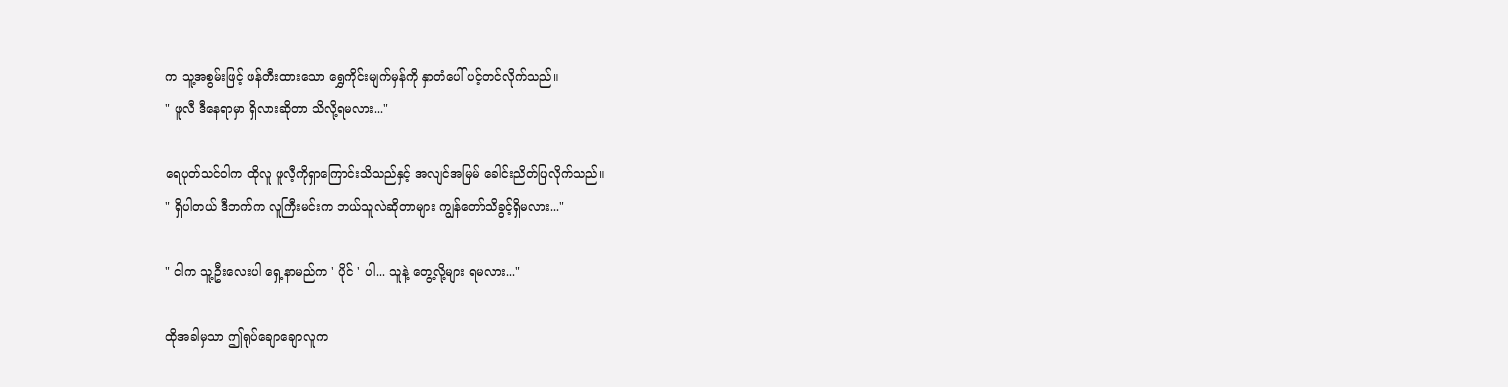က သူ့အစွမ်းဖြင့် ဖန်တီးထားသော ရွှေကိုင်းမျက်မှန်ကို နှာတံပေါ် ပင့်တင်လိုက်သည်။
" ဖူလီ ဒီနေရာမှာ ရှိလားဆိုတာ သိလို့ရမလား..."

ရေပုတ်သင်ဝါက ထိုလူ ဖူလီ့ကိုရှာကြောင်းသိသည်နှင့် အလျင်အမြမ် ခေါင်းညိတ်ပြလိုက်သည်။
" ရှိပါတယ် ဒီဘက်က လူကြီးမင်းက ဘယ်သူလဲဆိုတာများ ကျွန်တော်သိခွင့်ရှိမလား..."

" ငါက သူ့ဦးလေးပါ ရှေ့နာမည်က ' ပိုင် ' ပါ... သူနဲ့ တွေ့လို့များ ရမလား..."

ထိုအခါမှသာ ဤရုပ်ချောချောလူက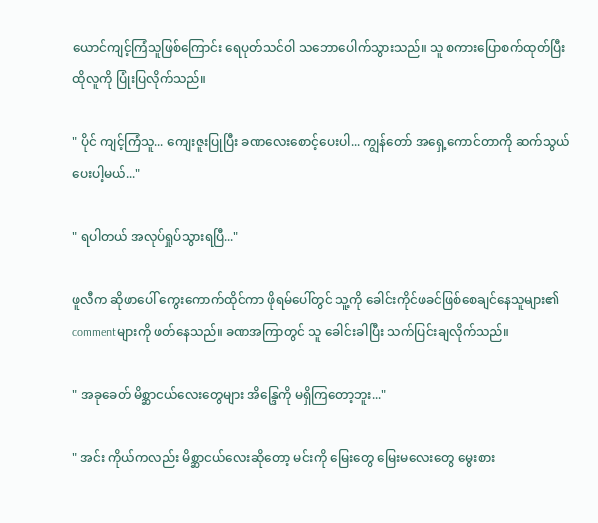ယောင်ကျင့်ကြံသူဖြစ်ကြောင်း ရေပုတ်သင်ဝါ သဘောပေါက်သွားသည်။ သူ စကားပြောစက်ထုတ်ပြီး ထိုလူကို ပြုံးပြလိုက်သည်။

" ပိုင် ကျင့်ကြံသူ... ကျေးဇူးပြုပြီး ခဏလေးစောင့်ပေးပါ... ကျွန်တော် အရှေ့ကောင်တာကို ဆက်သွယ်ပေးပါ့မယ်..."

" ရပါတယ် အလုပ်ရှုပ်သွားရပြီ..."

ဖူလီက ဆိုဖာပေါ် ကွေးကောက်ထိုင်ကာ ဖိုရမ်ပေါ်တွင် သူ့ကို ခေါင်းကိုင်ဖခင်ဖြစ်စေချင်နေသူများ၏ commentများကို ဖတ်နေသည်။ ခဏအကြာတွင် သူ ခေါင်းခါပြီး သက်ပြင်းချလိုက်သည်။

" အခုခေတ် မိစ္ဆာငယ်လေးတွေများ အိန္ဒြေကို မရှိကြတော့ဘူး..."

" အင်း ကိုယ်ကလည်း မိစ္ဆာငယ်လေးဆိုတော့ မင်းကို မြေးတွေ မြေးမလေးတွေ မွေးစား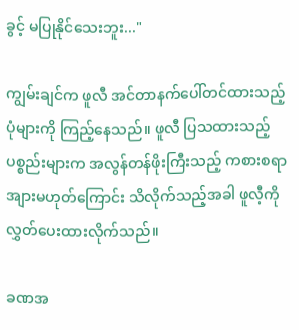ခွင့် မပြုနိုင်သေးဘူး..."

ကျွမ်းချင်က ဖူလီ အင်တာနက်ပေါ်တင်ထားသည့် ပုံများကို ကြည့်နေသည်။ ဖူလီ ပြသထားသည့်ပစ္စည်းများက အလွန်တန်ဖိုးကြီးသည့် ကစားစရာအျားမဟုတ်ကြောင်း သိလိုက်သည့်အခါ ဖူလီ့ကို လွှတ်ပေးထားလိုက်သည်။

ခဏအ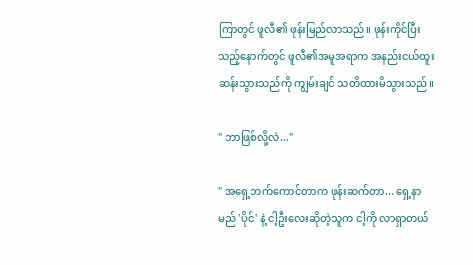ကြာတွင် ဖူလီ၏ ဖုန်းမြည်လာသည်။ ဖုန်းကိုင်ပြီးသည့်နောက်တွင် ဖူလီ၏အမူအရာက အနည်းငယ်ထူးဆန်းသွားသည်ကို ကျွမ်းချင် သတိထားမိသွားသည်။

" ဘာဖြစ်လို့လဲ..."

" အရှေ့ဘက်ကောင်တာက ဖုန်းဆက်တာ... ရှေ့နာမည် 'ပိုင်' နဲ့ ငါ့ဦးလေးဆိုတဲ့သူက ငါ့ကို လာရှာတယ်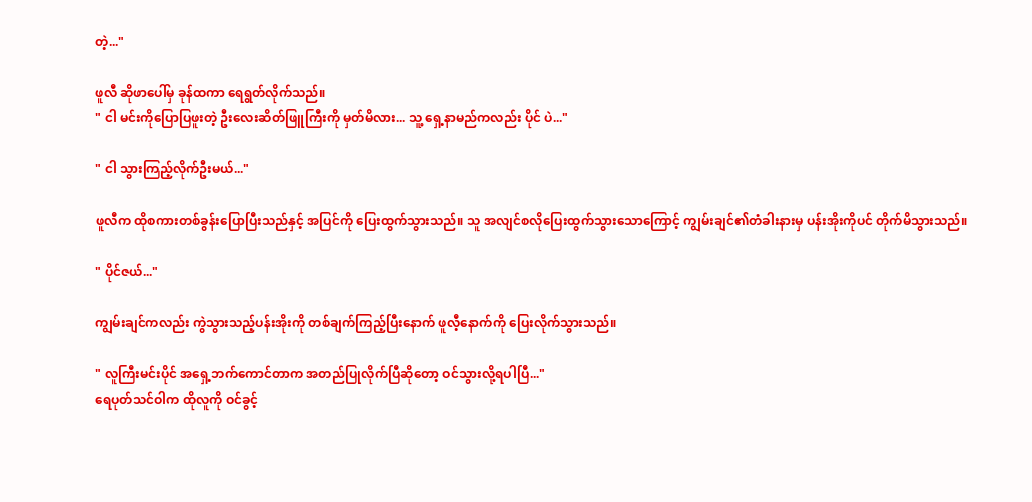တဲ့..."

ဖူလီ ဆိုဖာပေါ်မှ ခုန်ထကာ ရေရွတ်လိုက်သည်။
" ငါ မင်းကိုပြောပြဖူးတဲ့ ဦးလေးဆိတ်ဖြူကြီးကို မှတ်မိလား... သူ့ ရှေ့နာမည်ကလည်း ပိုင် ပဲ..."

" ငါ သွားကြည့်လိုက်ဦးမယ်..."

ဖူလီက ထိုစကားတစ်ခွန်းပြောပြီးသည်နှင့် အပြင်ကို ပြေးထွက်သွားသည်။ သူ အလျင်စလိုပြေးထွက်သွားသောကြောင့် ကျွမ်းချင်၏တံခါးနားမှ ပန်းအိုးကိုပင် တိုက်မိသွားသည်။

" ပိုင်ဇယ်..."

ကျွမ်းချင်ကလည်း ကွဲသွားသည့်ပန်းအိုးကို တစ်ချက်ကြည့်ပြီးနောက် ဖူလီ့နောက်ကို ပြေးလိုက်သွားသည်။

" လူကြီးမင်းပိုင် အရှေ့ဘက်ကောင်တာက အတည်ပြုလိုက်ပြီဆိုတော့ ဝင်သွားလို့ရပါပြီ..."
ရေပုတ်သင်ဝါက ထိုလူကို ဝင်ခွင့်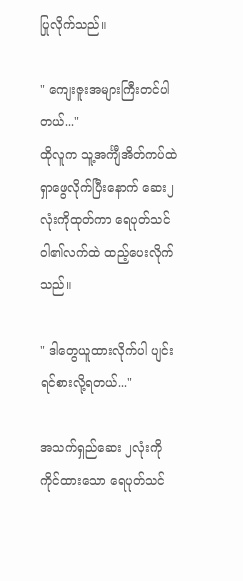ပြုလိုက်သည်။

" ကျေးဇူးအများကြီးတင်ပါတယ်..."
ထိုလူက သူ့အင်္ကျီအိတ်ကပ်ထဲ ရှာဖွေလိုက်ပြီးနောက် ဆေး၂လုံးကိုထုတ်ကာ ရေပုတ်သင်ဝါ၏လက်ထဲ ထည့်ပေးလိုက်သည်။

" ဒါတွေယူထားလိုက်ပါ ပျင်းရင်စားလို့ရတယ်..."

အသက်ရှည်ဆေး ၂လုံးကိုကိုင်ထားသော ရေပုတ်သင်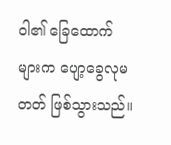ဝါ၏ ခြေထောက်များက ပျော့ခွေလုမတတ် ဖြစ်သွားသည်။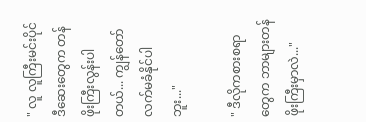" လူ လူကြီးမင်းပိုင် ဒီဆေးတွေက တန်ဖိုးကြီးလွန်းပါတယ်... ကျွန်တော် လက်မခံနိုင်ပါဘူး..."

" ဒီလိုကစားစရာတွေက ဘာများတန်ဖိုးကြီးမှာလဲ..."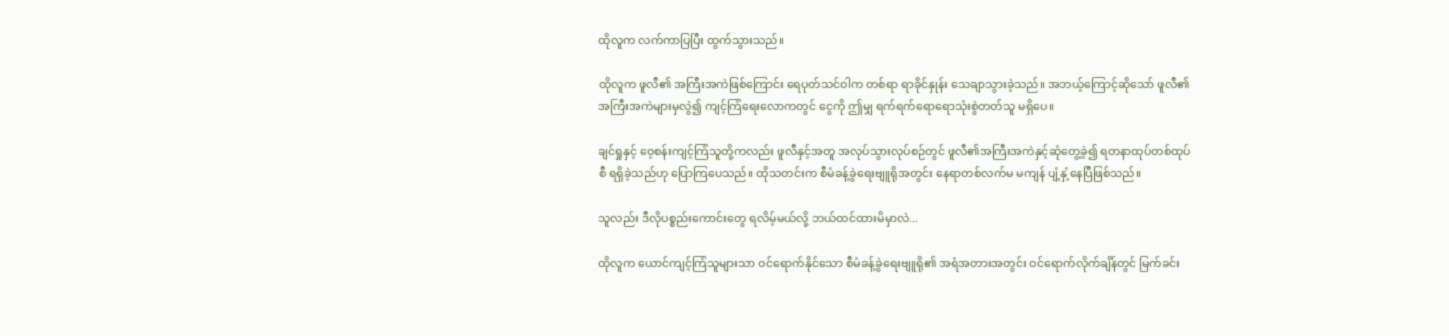ထိုလူက လက်ကာပြပြီး ထွက်သွားသည်။

ထိုလူက ဖူလီ၏ အကြီးအကဲဖြစ်ကြောင်း ရေပုတ်သင်ဝါက တစ်ရာ ရာခိုင်နှုန်း သေချာသွားခဲ့သည်။ အဘယ့်ကြောင့်ဆိုသော် ဖူလီ၏ အကြီးအကဲများမှလွဲ၍ ကျင့်ကြံရေးလောကတွင် ငွေကို ဤမျှ ရက်ရက်ရောရောသုံးစွဲတတ်သူ မရှိပေ။

ချင်ရှုနှင့် ဝေ့စန်းကျင့်ကြံသူတို့ကလည်း ဖူလီနှင့်အတူ အလုပ်သွားလုပ်စဉ်တွင် ဖူလီ၏အကြီးအကဲနှင့်ဆုံတွေ့ခဲ့၍ ရတနာထုပ်တစ်ထုပ်စီ ရရှိခဲ့သည်ဟု ပြောကြပေသည်။ ထိုသတင်းက စီမံခန့်ခွဲရေးဗျူရိုအတွင်း နေရာတစ်လက်မ မကျန် ပျံ့နှံ့နေပြီဖြစ်သည်။

သူလည်း ဒီလိုပစ္စည်းကောင်းတွေ ရလိမ့်မယ်လို့ ဘယ်ထင်ထားမိမှာလဲ...

ထိုလူက ယောင်ကျင့်ကြံသူများသာ ဝင်ရောက်နိုင်သော စီမံခန့်ခွဲရေးဗျူရို၏ အရံအတားအတွင်း ဝင်ရောက်လိုက်ချိန်တွင် မြက်ခင်း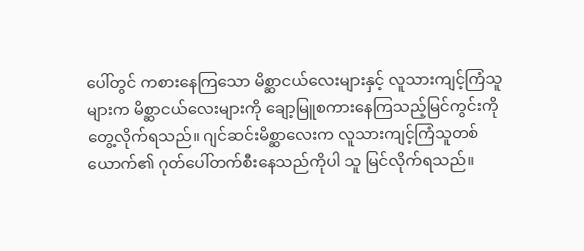ပေါ်တွင် ကစားနေကြသော မိစ္ဆာငယ်လေးများနှင့် လူသားကျင့်ကြံသူများက မိစ္ဆာငယ်လေးများကို ချော့မြူစကားနေကြသည့်မြင်ကွင်းကို တွေ့လိုက်ရသည်။ ဂျင်ဆင်းမိစ္ဆာလေးက လူသားကျင့်ကြံသူတစ်ယောက်၏ ဂုတ်ပေါ်တက်စီးနေသည်ကိုပါ သူ မြင်လိုက်ရသည်။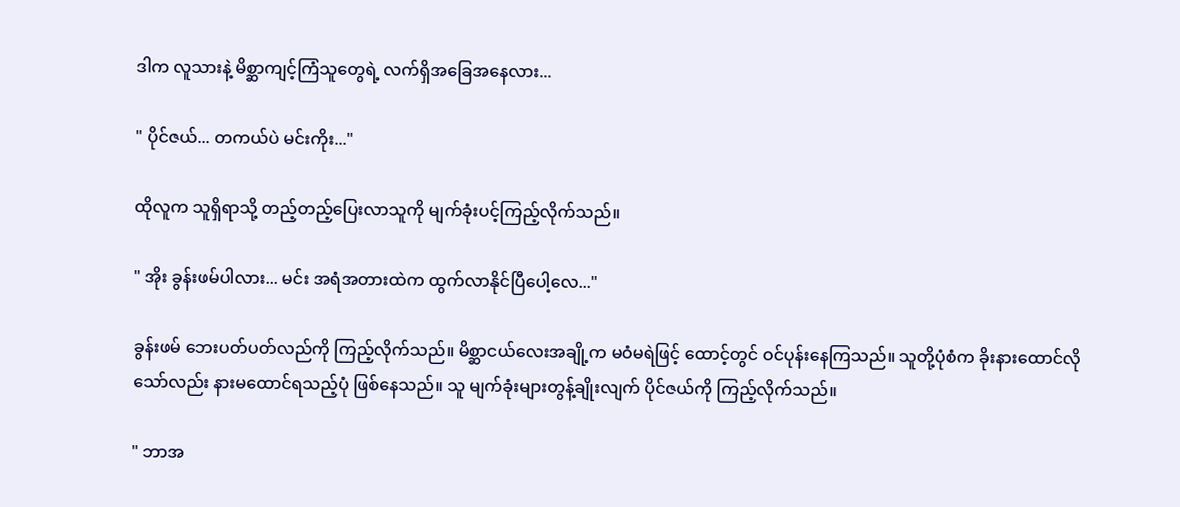ဒါက လူသားနဲ့ မိစ္ဆာကျင့်ကြံသူတွေရဲ့ လက်ရှိအခြေအနေလား...

" ပိုင်ဇယ်... တကယ်ပဲ မင်းကိုး..."

ထိုလူက သူရှိရာသို့ တည့်တည့်ပြေးလာသူကို မျက်ခုံးပင့်ကြည့်လိုက်သည်။

" အိုး ခွန်းဖမ်ပါလား... မင်း အရံအတားထဲက ထွက်လာနိုင်ပြီပေါ့လေ..."

ခွန်းဖမ် ဘေးပတ်ပတ်လည်ကို ကြည့်လိုက်သည်။ မိစ္ဆာငယ်လေးအချို့က မဝံမရဲဖြင့် ထောင့်တွင် ဝင်ပုန်းနေကြသည်။ သူတို့ပုံစံက ခိုးနားထောင်လိုသော်လည်း နားမထောင်ရသည့်ပုံ ဖြစ်နေသည်။ သူ မျက်ခုံးများတွန့်ချိုးလျက် ပိုင်ဇယ်ကို ကြည့်လိုက်သည်။

" ဘာအ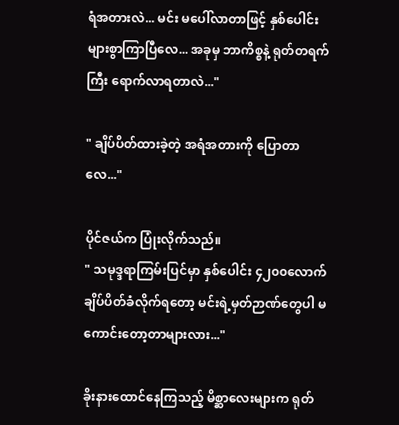ရံအတားလဲ... မင်း မပေါ်လာတာဖြင့် နှစ်ပေါင်းများစွာကြာပြီလေ... အခုမှ ဘာကိစ္စနဲ့ ရုတ်တရက်ကြီး ရောက်လာရတာလဲ..."

" ချိပ်ပိတ်ထားခဲ့တဲ့ အရံအတားကို ပြောတာလေ..."

ပိုင်ဇယ်က ပြုံးလိုက်သည်။
" သမုဒ္ဒရာကြမ်းပြင်မှာ နှစ်ပေါင်း ၄၂၀၀လောက် ချိပ်ပိတ်ခံလိုက်ရတော့ မင်းရဲ့မှတ်ဉာဏ်တွေပါ မကောင်းတော့တာများလား..."

ခိုးနားထောင်နေကြသည့် မိစ္ဆာလေးများက ရုတ်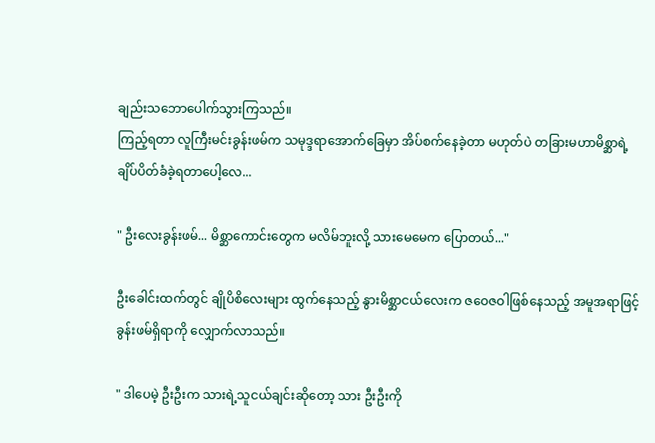ချည်းသဘောပေါက်သွားကြသည်။
ကြည့်ရတာ လူကြီးမင်းခွန်းဖမ်က သမုဒ္ဒရာအောက်ခြေမှာ အိပ်စက်နေခဲ့တာ မဟုတ်ပဲ တခြားမဟာမိစ္ဆာရဲ့ ချိပ်ပိတ်ခံခဲ့ရတာပေါ့လေ...

" ဦးလေးခွန်းဖမ်... မိစ္ဆာကောင်းတွေက မလိမ်ဘူးလို့ သားမေမေက ပြောတယ်..."

ဦးခေါင်း‌ထက်တွင် ချိုပိစိလေးများ ထွက်နေသည့် နွားမိစ္ဆာ‌ငယ်လေးက ဇဝေဇဝါဖြစ်နေသည့် အမူအရာဖြင့် ခွန်းဖမ်ရှိရာကို လျှောက်လာသည်။

" ဒါပေမဲ့ ဦးဦးက သားရဲ့သူငယ်ချင်းဆိုတော့ သား ဦးဦးကို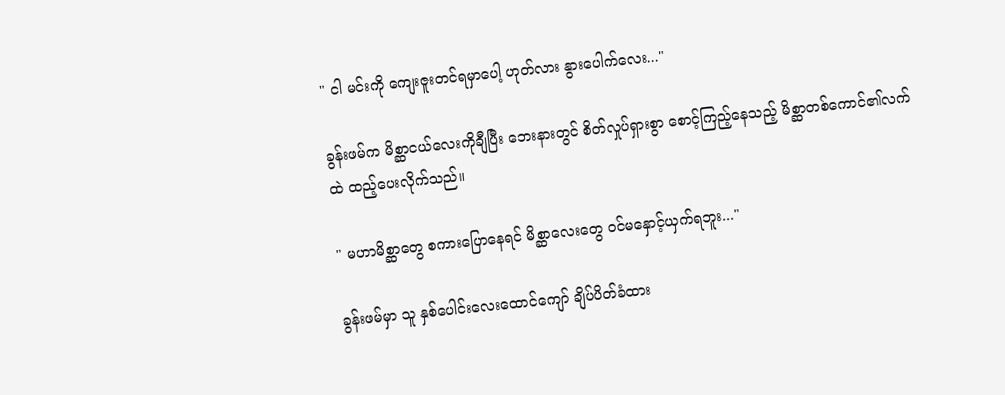" ငါ မင်းကို ကျေးဇူးတင်ရမှာပေါ့ ဟုတ်လား နွားပေါက်လေး..."

ခွန်းဖမ်က မိစ္ဆာငယ်လေးကိုချီပြီး ဘေးနားတွင် စိတ်လှုပ်ရှားစွာ စောင့်ကြည့်နေသည့် မိစ္ဆာတစ်ကောင်၏လက်ထဲ ထည့်ပေးလိုက်သည်။

" မဟာမိစ္ဆာတွေ စကားပြောနေရင် မိစ္ဆာလေးတွေ ဝင်မနှောင့်ယှက်ရဘူး..."

ခွန်းဖမ်မှာ သူ နှစ်ပေါင်းလေးထောင်ကျော် ချိပ်ပိတ်ခံထား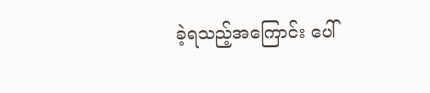ခဲ့ရသည့်အကြောင်း ပေါ်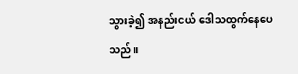သွားခဲ့၍ အနည်းငယ် ဒေါသထွက်နေပေသည်။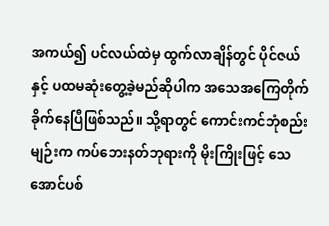အကယ်၍ ပင်လယ်ထဲမှ ထွက်လာချိန်တွင် ပိုင်ဇယ်နှင့် ပထမဆုံးတွေ့ခဲ့မည်ဆိုပါက အသေအကြေတိုက်ခိုက်နေပြီဖြစ်သည်။ သို့ရာတွင် ကောင်းကင်ဘုံစည်းမျဉ်းက ကပ်ဘေးနတ်ဘုရားကို မိုးကြိုးဖြင့် သေအောင်ပစ်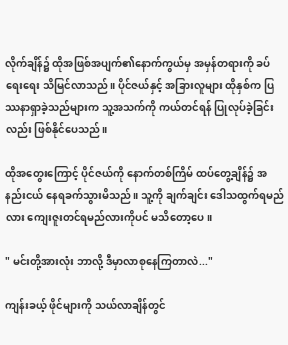လိုက်ချိန်၌ ထိုအဖြစ်အပျက်၏နောက်ကွယ်မှ အမှန်တရားကို ခပ်ရေးရေး သိမြင်လာသည်။ ပိုင်ဇယ်နှင့် အခြားလူများ ထိုနှစ်က ပြဿနာရှာခဲ့သည်များက သူ့အသက်ကို ကယ်တင်ရန် ပြုလုပ်ခဲ့ခြင်းလည်း ဖြစ်နိုင်ပေသည်။

ထိုအတွေးကြောင့် ပိုင်ဇယ်ကို နောက်တစ်ကြိမ် ထပ်တွေ့ချိန်၌ အနည်းငယ် နေရခက်သွားမိသည်။ သူ့ကို ချက်ချင်း ဒေါသထွက်ရမည်လား ကျေးဇူးတင်ရမည်လားကိုပင် မသိတော့ပေ။

" မင်းတို့အားလုံး ဘာလို့ ဒီမှာလာစုနေကြတာလဲ..."

ကျန်းခယ့် ဖိုင်များကို သယ်လာချိန်တွင်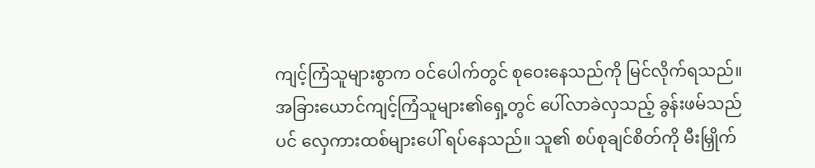ကျင့်ကြံသူများစွာက ဝင်ပေါက်တွင် စုဝေးနေသည်ကို မြင်လိုက်ရသည်။ အခြားယောင်ကျင့်ကြံသူများ၏ရှေ့တွင် ပေါ်လာခဲလှသည့် ခွန်းဖမ်သည်ပင် လှေကားထစ်များပေါ် ရပ်နေသည်။ သူ၏ စပ်စုချင်စိတ်ကို မီးမြှိုက်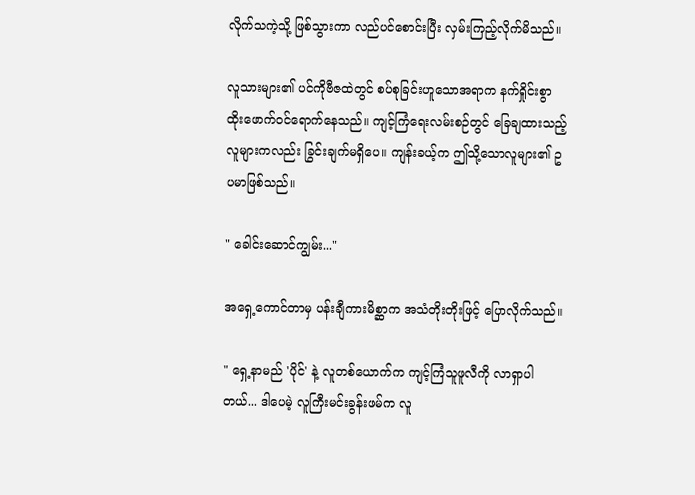လိုက်သကဲ့သို့ ဖြစ်သွားကာ လည်ပင်စောင်းပြီး လှမ်းကြည့်လိုက်မိသည်။

လူသားများ၏ ပင်ကိုဗီဇထဲတွင် စပ်စုခြင်းဟူသောအရာက နက်ရှိုင်းစွာ ထိုးဖောက်ဝင်ရောက်နေသည်။ ကျင့်ကြံရေးလမ်းစဉ်တွင် ခြေချထားသည့်လူများကလည်း ခြွင်းချက်မရှိပေ။ ကျန်းခယ့်က ဤသို့သောလူများ၏ ဥပမာဖြစ်သည်။

" ခေါင်းဆောင်ကျွမ်း..."

အရှေ့ကောင်တာမှ ပန်းချီကားမိစ္ဆာက အသံတိုးတိုးဖြင့် ပြောလိုက်သည်။

" ရှေ့နာမည် 'ပိုင်' နဲ့ လူတစ်ယောက်က ကျင့်ကြံသူဖူလီကို လာရှာပါတယ်... ဒါပေမဲ့ လူကြီးမင်းခွန်းဖမ်က လူ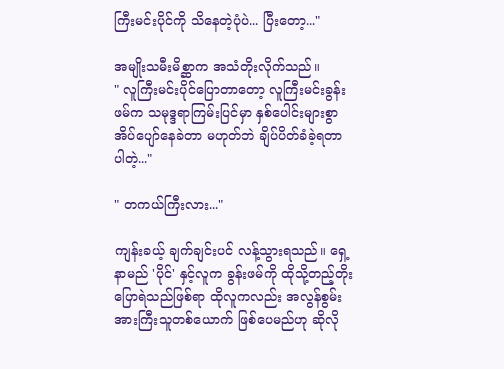ကြီးမင်းပိုင်ကို သိနေတဲ့ပုံပဲ... ပြီးတော့..."

အမျိုးသမီးမိစ္ဆာက အသံတိုးလိုက်သည်။
" လူကြီးမင်းပိုင်ပြောတာတော့ လူကြီးမင်းခွန်းဖမ်က သမုဒ္ဒရာကြမ်းပြင်မှာ နှစ်ပေါင်းများစွာ အိပ်ပျော်နေခဲတာ မဟုတ်ဘဲ ချိပ်ပိတ်ခံခဲ့ရတာပါတဲ့..."

" တကယ်ကြီးလား..."

ကျန်းခယ့် ချက်ချင်းပင် လန့်သွားရသည်။ ရှေ့နာမည် 'ပိုင်' နှင့်လူက ခွန်းဖမ်ကို ထိုသို့တည့်တိုးပြောရဲသည်ဖြစ်ရာ ထိုလူကလည်း အလွန်စွမ်းအားကြီးသူတစ်ယောက် ဖြစ်ပေမည်ဟု ဆိုလို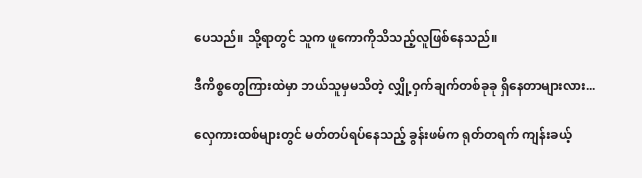ပေသည်။ သို့ရာတွင် သူက ဖူကောကိုသိသည့်လူဖြစ်နေသည်။

ဒီကိစ္စတွေကြားထဲမှာ ဘယ်သူမှမသိတဲ့ လျှို့ဝှက်ချက်တစ်ခုခု ရှိနေတာများလား...

လှေကားထစ်များတွင် မတ်တပ်ရပ်နေသည့် ခွန်းဖမ်က ရုတ်တရက် ကျန်းခယ့်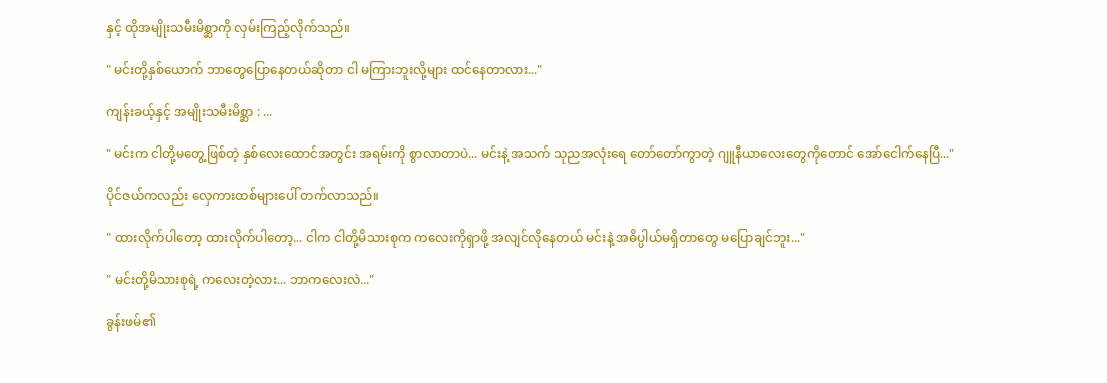နှင့် ထိုအမျိုးသမီးမိစ္ဆာကို လှမ်းကြည့်လိုက်သည်။

" မင်းတို့နှစ်ယောက် ဘာတွေပြောနေတယ်ဆိုတာ ငါ မကြားဘူးလို့များ ထင်နေတာလား..."

ကျန်းခယ့်နှင့် အမျိုးသမီးမိစ္ဆာ : ...

" မင်းက ငါတို့မတွေ့ဖြစ်တဲ့ နှစ်လေးထောင်အတွင်း အရမ်းကို စွာလာတာပဲ... မင်းနဲ့ အသက် သုညအလုံးရေ တော်တော်ကွာတဲ့ ဂျူနီယာလေးတွေကိုတောင် အော်ငေါက်နေပြီ..."

ပိုင်ဇယ်ကလည်း လှေကားထစ်များပေါ် တက်လာသည်။

" ထားလိုက်ပါတော့ ထားလိုက်ပါတော့... ငါက ငါတို့မိသားစုက ကလေးကိုရှာဖို့ အလျင်လိုနေတယ် မင်းနဲ့ အဓိပ္ပါယ်မရှိတာတွေ မပြောချင်ဘူး..."

" မင်းတို့မိသားစုရဲ့ ကလေးတဲ့လား... ဘာကလေးလဲ..."

ခွန်းဖမ်၏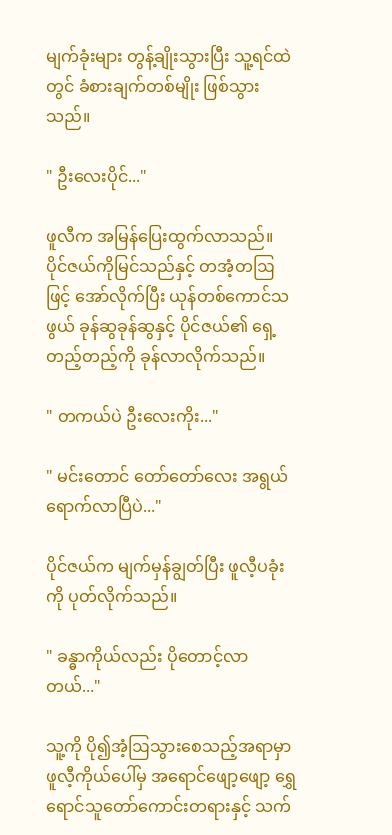မျက်ခုံးများ တွန့်ချိုးသွားပြီး သူ့ရင်ထဲတွင် ခံစားချက်တစ်မျိုး ဖြစ်သွားသည်။

" ဦးလေးပိုင်..."

ဖူလီက အမြန်ပြေးထွက်လာသည်။ ပိုင်ဇယ်ကိုမြင်သည်နှင့် တအံ့တဩဖြင့် အော်လိုက်ပြီး ယုန်တစ်ကောင်သဖွယ် ခုန်ဆွခုန်ဆွနှင့် ပိုင်ဇယ်၏ ရှေ့တည့်တည့်ကို ခုန်လာလိုက်သည်။

" တကယ်ပဲ ဦးလေးကိုး..."

" မင်းတောင် တော်တော်လေး အရွယ်ရောက်လာပြီပဲ..."

ပိုင်ဇယ်က မျက်မှန်ချွတ်ပြီး ဖူလီ့ပခုံးကို ပုတ်လိုက်သည်။

" ခန္ဓာကိုယ်လည်း ပိုတောင့်လာတယ်..."

သူ့ကို ပို၍အံ့ဩသွားစေသည့်အရာမှာ ဖူလီ့ကိုယ်ပေါ်မှ အရောင်ဖျော့ဖျော့ ရွှေရောင်သူတော်ကောင်းတရားနှင့် သက်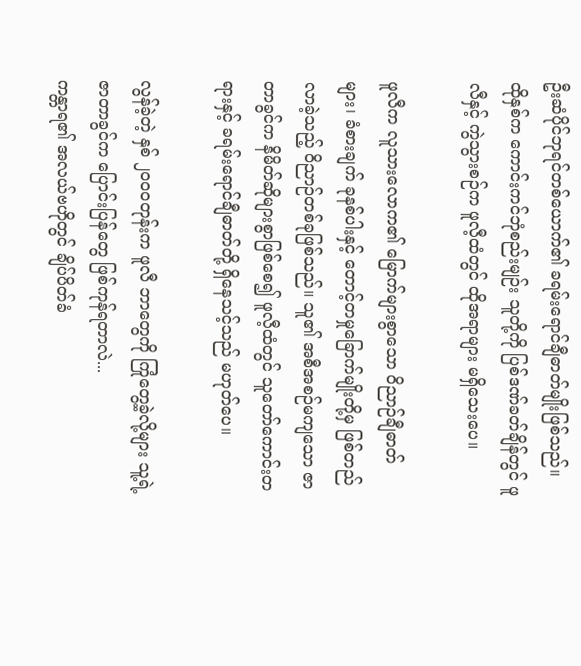ဦးဆံပိုင်ဘုရင်တစ်ယောက်၏ ခရမ်းရောင်ချီဓာတ်မျိုးဖြစ်သည်။ ထိုနှစ်က ကောင်းကင်ဘုံစည်းမျဉ်း သူတို့ကို ပြစ်ဒဏ်ခတ်ချိန်တွင် ဖူလီနှင့် ကွဲသွားစဉ်က ဖူလီ့ထံတွင် ထိုအရာများ မရှိသေးပေ။

ဖူလီက လူသားလောက၏ မြောက်များစွာသော ဝိညာဉ်ချီဓာတ်များ၊ ခံစားချက် ခုနစ်ပါးနှင့် တောင့်တမှုခြောက်မျိုးတို့မှ ဖြစ်တည်လာခဲ့သည့် ဝိညာဉ်တစ်ခုဖြစ်သည်။ သူ၏ အစီအစဉ်မကျသော ဇာတာခွင်က နိမိတ်ဆိုများစွာဖြစ်စေ၍ ဖူလီ့ထံတွင် သူတော်ကောင်းတရားနှင့် ခရမ်းရောင်ချီဓာတ်တို့ ရှိနေသင့်သည် မဟုတ်ပေ။

လွန်ခဲ့တဲ့ နှစ် ၂၀၀၀တုန်းက ဖူလီ ဘာတွေကို ကြုံတွေ့ခဲ့လို့များ သူ့ရဲ့ဇာတာခွင်က ပြောင်းပြန်တွေ ဖြစ်ကုန်ရတာလဲ...
ကန္တာရ၏ အလယ်ဗဟိုတွင် ချိပ်ပိတ်ခံ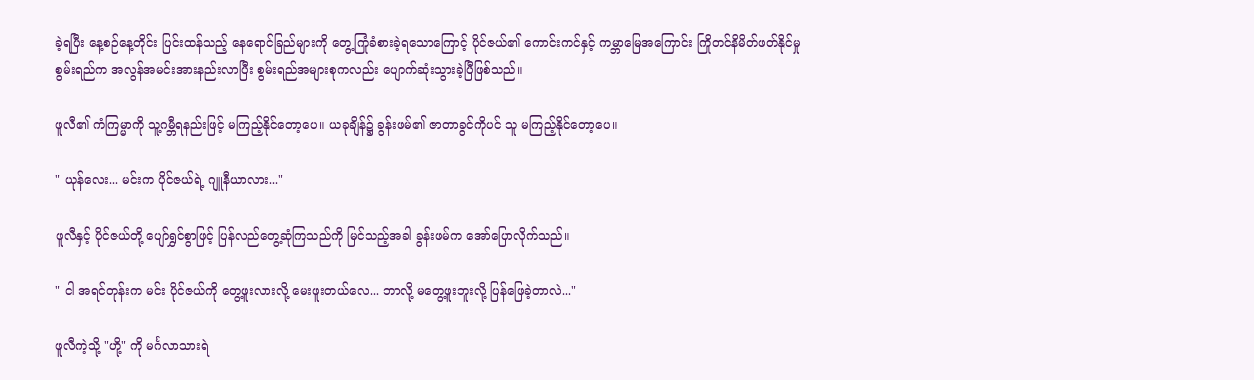ခဲ့ရပြီး နေ့စဉ်နေ့တိုင်း ပြင်းထန်သည့် နေရောင်ခြည်များကို တွေ့ကြုံခံစားခဲ့ရသောကြောင့် ပိုင်ဇယ်၏ ကောင်းကင်နှင့် ကမ္ဘာမြေအကြောင်း ကြိုတင်နိမိတ်ဖတ်နိုင်မှု စွမ်းရည်က အလွန်အမင်းအားနည်းလာပြီး စွမ်းရည်အများစုကလည်း ပျောက်ဆုံးသွားခဲ့ပြီဖြစ်သည်။

ဖူလီ၏ ကံကြမ္မာကို သူ့ဂမ္ဘီရနည်းဖြင့် မကြည့်နိုင်တော့ပေ။ ယခုချိန်၌ ခွန်းဖမ်၏ ဇာတာခွင်ကိုပင် သူ မကြည့်နိုင်တော့ပေ။

" ယုန်လေး... မင်းက ပိုင်ဇယ်ရဲ့ ဂျူနီယာလား..."

ဖူလီနှင့် ပိုင်ဇယ်တို့ ပျော်ရွှင်စွာဖြင့် ပြန်လည်တွေ့ဆုံ‌ကြသည်ကို မြင်သည့်အခါ ခွန်းဖမ်က အော်ပြောလိုက်သည်။

" ငါ အရင်တုန်းက မင်း ပိုင်ဇယ်ကို တွေ့ဖူးလားလို့ မေးဖူးတယ်လေ... ဘာလို့ မတွေ့ဖူးဘူးလို့ ပြန်ဖြေခဲ့တာလဲ..."

ဖူလီကဲ့သို့ "ဟို့" ကို မင်္ဂလာသားရဲ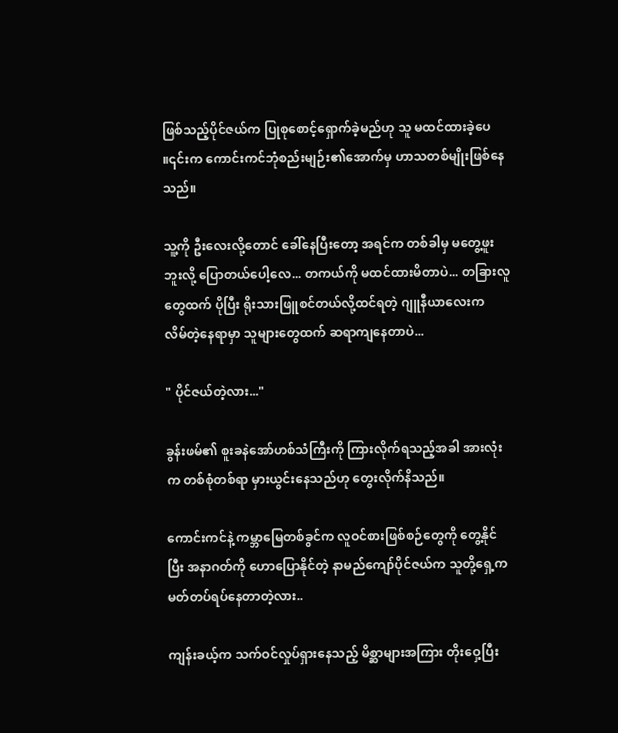ဖြစ်သည့်ပိုင်ဇယ်က ပြုစုစောင့်ရှောက်ခဲ့မည်ဟု သူ မထင်ထားခဲ့ပေ ။၎င်းက ကောင်းကင်ဘုံစည်းမျဉ်း၏အောက်မှ ဟာသတစ်မျိုးဖြစ်နေသည်။

သူ့ကို ဦးလေးလို့တောင် ခေါ်နေပြီးတော့ အရင်က တစ်ခါမှ မတွေ့ဖူးဘူးလို့ ပြောတယ်ပေါ့လေ... တကယ်ကို မထင်ထားမိတာပဲ... တခြားလူတွေထက် ပိုပြီး ရိုးသားဖြူစင်တယ်လို့ထင်ရတဲ့ ဂျူနီယာလေးက  လိမ်တဲ့နေရာမှာ သူများတွေထက် ဆရာကျနေတာပဲ...

" ပိုင်ဇယ်တဲ့လား..."

ခွန်းဖမ်၏ စူးခနဲအော်ဟစ်သံကြီးကို ကြားလိုက်ရသည့်အခါ အားလုံးက တစ်စုံတစ်ရာ မှားယွင်းနေသည်ဟု တွေးလိုက်နိသည်။

ကောင်းကင်နဲ့ ကမ္ဘာမြေတစ်ခွင်က လူဝင်စားဖြစ်စဉ်တွေကို တွေ့နိုင်ပြီး အနာဂတ်ကို ဟောပြောနိုင်တဲ့ နာမည်ကျော်ပိုင်ဇယ်က သူတို့ရှေ့က မတ်တပ်ရပ်နေတာတဲ့လား..

ကျန်းခယ့်က သက်ဝင်လှုပ်ရှားနေသည့် မိစ္ဆာများအကြား တိုးဝှေ့ပြီး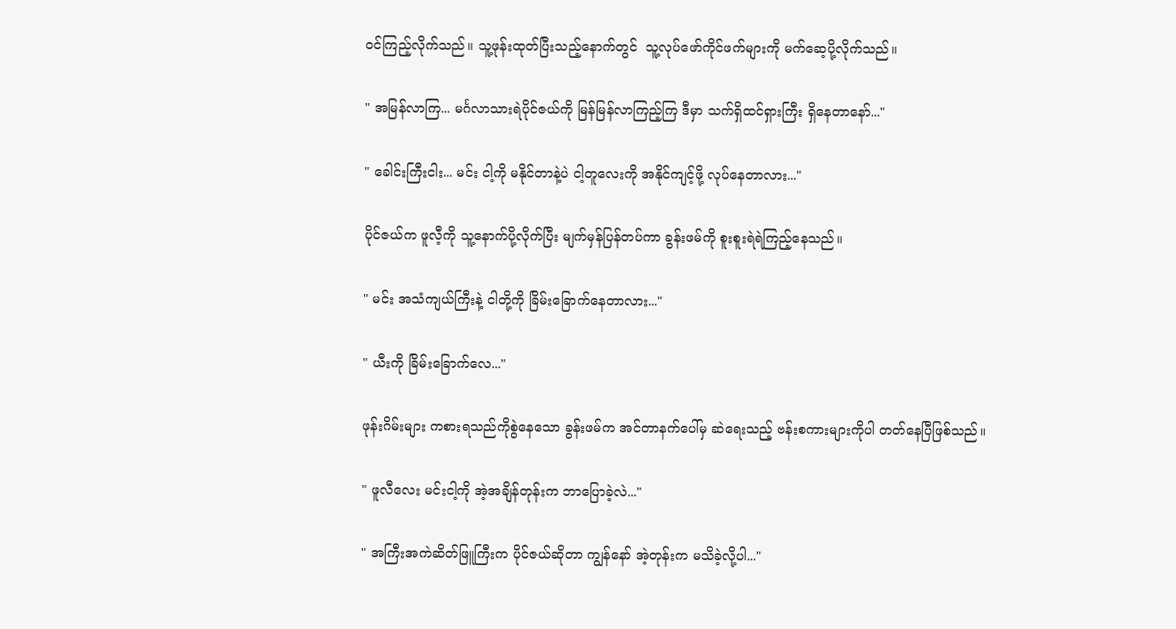ဝင်ကြည့်လိုက်သည်။ သူ့ဖုန်းထုတ်ပြီးသည့်နောက်တွင်  သူ့လုပ်ဖော်ကိုင်ဖက်များကို မက်ဆေ့ပို့လိုက်သည်။

" အမြန်လာကြ... မင်္ဂလာသားရဲပိုင်ဇယ်ကို မြန်မြန်လာကြည့်ကြ ဒီမှာ သက်ရှိထင်ရှားကြီး ရှိနေတာနော်..."

" ခေါင်းကြီးငါး... မင်း ငါ့ကို မနိုင်တာနဲ့ပဲ ငါ့တူလေးကို အနိုင်ကျင့်ဖို့ လုပ်နေတာလား..."

ပိုင်ဇယ်က ဖူလီ့ကို သူ့နောက်ပို့လိုက်ပြီး မျက်မှန်ပြန်တပ်ကာ ခွန်းဖမ်ကို စူးစူးရဲရဲကြည့်နေသည်။

" မင်း အသံကျယ်ကြီးနဲ့ ငါတို့ကို ခြိမ်းခြောက်နေတာလား..."

" ယီးကို ခြိမ်းခြောက်လေ..."

ဖုန်းဂိမ်းများ ကစားရသည်ကိုစွဲနေသော ခွန်းဖမ်က အင်တာနက်ပေါ်မှ ဆဲရေးသည့် ဗန်းစကားများကိုပါ တတ်နေပြီဖြစ်သည်။

" ဖူလီလေး မင်းငါ့ကို အဲ့အချိန်တုန်းက ဘာပြောခဲ့လဲ..."

" အကြီးအကဲဆိတ်ဖြူကြီးက ပိုင်ဇယ်ဆိုတာ ကျွန်နော် အဲ့တုန်းက မသိခဲ့လို့ပါ..."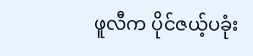ဖူလီက ပိုင်ဇယ့်ပခုံး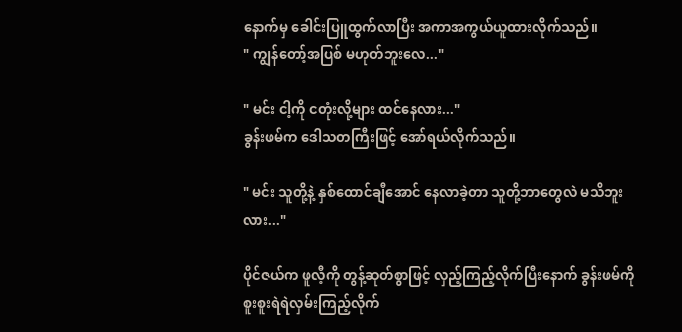နောက်မှ ခေါင်းပြူထွက်လာပြီး အကာအကွယ်ယူထားလိုက်သည်။
" ကျွန်တော့်အပြစ် မဟုတ်ဘူးလေ..."

" မင်း ငါ့ကို ငတုံးလို့များ ထင်နေလား..."
ခွန်းဖမ်က ဒေါသတကြီးဖြင့် အော်ရယ်လိုက်သည်။

" မင်း သူတို့နဲ့ နှစ်ထောင်ချီအောင် နေလာခဲ့တာ သူတို့ဘာတွေလဲ မသိဘူးလား..."

ပိုင်ဇယ်က ဖူလီ့ကို တွန့်ဆုတ်စွာဖြင့် လှည့်ကြည့်လိုက်ပြီးနောက် ခွန်းဖမ်ကို စူးစူးရဲရဲလှမ်းကြည့်လိုက်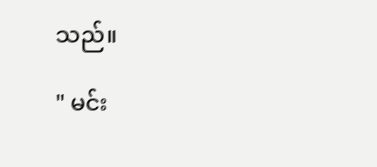သည်။

" မင်း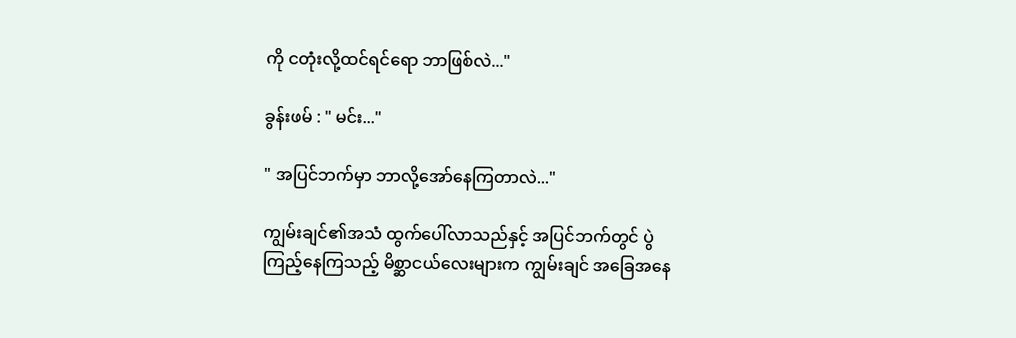ကို ငတုံးလို့ထင်ရင်ရော ဘာဖြစ်လဲ..."

ခွန်းဖမ် : " မင်း..."

" အပြင်ဘက်မှာ ဘာလို့အော်နေကြတာလဲ..."

ကျွမ်းချင်၏အသံ ထွက်ပေါ်လာသည်နှင့် အပြင်ဘက်တွင် ပွဲကြည့်နေကြသည့် မိစ္ဆာငယ်လေးများက ကျွမ်းချင် အခြေအနေ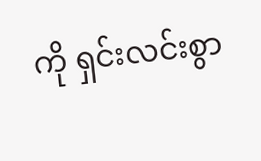ကို ရှင်းလင်းစွာ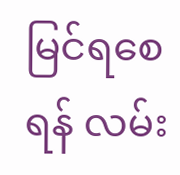မြင်ရစေရန် လမ်း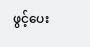ဖွင့်ပေး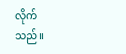လိုက်သည်။